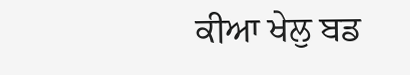ਕੀਆ ਖੇਲੁ ਬਡ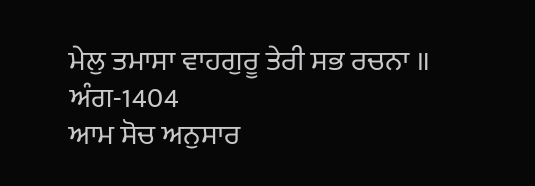ਮੇਲੁ ਤਮਾਸਾ ਵਾਹਗੁਰੂ ਤੇਰੀ ਸਭ ਰਚਨਾ ॥
ਅੰਗ-1404
ਆਮ ਸੋਚ ਅਨੁਸਾਰ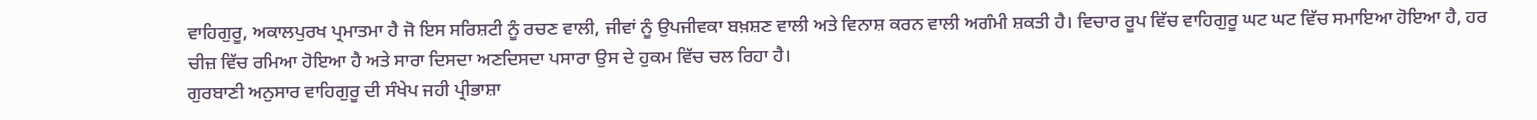ਵਾਹਿਗੁਰੂ, ਅਕਾਲਪੁਰਖ ਪ੍ਰਮਾਤਮਾ ਹੈ ਜੋ ਇਸ ਸਰਿਸ਼ਟੀ ਨੂੰ ਰਚਣ ਵਾਲੀ, ਜੀਵਾਂ ਨੂੰ ਉਪਜੀਵਕਾ ਬਖ਼ਸ਼ਣ ਵਾਲੀ ਅਤੇ ਵਿਨਾਸ਼ ਕਰਨ ਵਾਲੀ ਅਗੰਮੀ ਸ਼ਕਤੀ ਹੈ। ਵਿਚਾਰ ਰੂਪ ਵਿੱਚ ਵਾਹਿਗੁਰੂ ਘਟ ਘਟ ਵਿੱਚ ਸਮਾਇਆ ਹੋਇਆ ਹੈ, ਹਰ ਚੀਜ਼ ਵਿੱਚ ਰਮਿਆ ਹੋਇਆ ਹੈ ਅਤੇ ਸਾਰਾ ਦਿਸਦਾ ਅਣਦਿਸਦਾ ਪਸਾਰਾ ਉਸ ਦੇ ਹੁਕਮ ਵਿੱਚ ਚਲ ਰਿਹਾ ਹੈ।
ਗੁਰਬਾਣੀ ਅਨੁਸਾਰ ਵਾਹਿਗੁਰੂ ਦੀ ਸੰਖੇਪ ਜਹੀ ਪ੍ਰੀਭਾਸ਼ਾ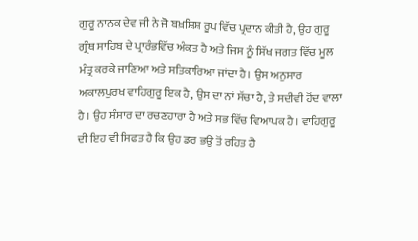ਗੁਰੂ ਨਾਨਕ ਦੇਵ ਜੀ ਨੇ ਜੋ ਬਖ਼ਸ਼ਿਸ਼ ਰੂਪ ਵਿੱਚ ਪ੍ਰਦਾਨ ਕੀਤੀ ਹੈ, ਉਹ ਗੁਰੂ ਗ੍ਰੰਥ ਸਾਹਿਬ ਦੇ ਪ੍ਰਾਰੰਭਵਿੱਚ ਅੰਕਤ ਹੈ ਅਤੇ ਜਿਸ ਨੂੰ ਸਿੱਖ ਜਗਤ ਵਿੱਚ ਮੂਲ ਮੰਤ੍ਰ ਕਰਕੇ ਜਾਣਿਆ ਅਤੇ ਸਤਿਕਾਰਿਆ ਜਾਂਦਾ ਹੈ। ਉਸ ਅਨੁਸਾਰ ਅਕਾਲਪੁਰਖ ਵਾਹਿਗੁਰੂ ਇਕ ਹੈ, ਉਸ ਦਾ ਨਾਂ ਸੱਚਾ ਹੈ, ਤੇ ਸਦੀਵੀ ਹੋਂਦ ਵਾਲਾ ਹੈ। ਉਹ ਸੰਸਾਰ ਦਾ ਰਚਣਹਾਰਾ ਹੈ ਅਤੇ ਸਭ ਵਿੱਚ ਵਿਆਪਕ ਹੈ। ਵਾਹਿਗੁਰੂ ਦੀ ਇਹ ਵੀ ਸਿਫਤ ਹੈ ਕਿ ਉਹ ਡਰ ਭਉ ਤੋਂ ਰਹਿਤ ਹੈ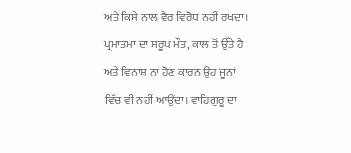ਅਤੇ ਕਿਸੇ ਨਾਲ ਵੈਰ ਵਿਰੋਧ ਨਹੀਂ ਰਖਦਾ। ਪ੍ਰਮਾਤਮਾ ਦਾ ਸਰੂਪ ਮੌਤ, ਕਾਲ ਤੋਂ ਉੱਤੇ ਹੈ ਅਤੇ ਵਿਨਾਸ਼ ਨਾ ਹੋਣ ਕਾਰਨ ਉਹ ਜੂਨਾਂ ਵਿੱਚ ਵੀ ਨਹੀਂ ਆਉਂਦਾ। ਵਾਹਿਗੁਰੂ ਦਾ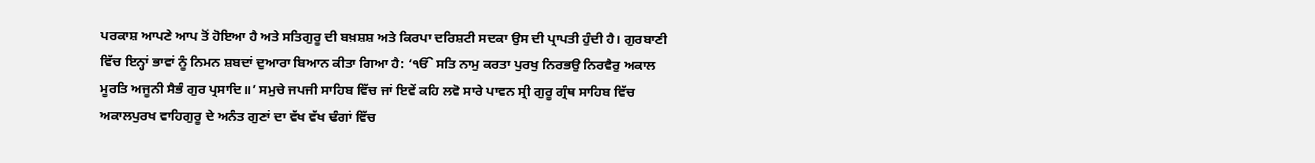ਪਰਕਾਸ਼ ਆਪਣੇ ਆਪ ਤੋਂ ਹੋਇਆ ਹੈ ਅਤੇ ਸਤਿਗੁਰੂ ਦੀ ਬਖ਼ਸ਼ਸ਼ ਅਤੇ ਕਿਰਪਾ ਦਰਿਸ਼ਟੀ ਸਦਕਾ ਉਸ ਦੀ ਪ੍ਰਾਪਤੀ ਹੁੰਦੀ ਹੈ। ਗੁਰਬਾਣੀ ਵਿੱਚ ਇਨ੍ਹਾਂ ਭਾਵਾਂ ਨੂੰ ਨਿਮਨ ਸ਼ਬਦਾਂ ਦੁਆਰਾ ਬਿਆਨ ਕੀਤਾ ਗਿਆ ਹੈ: ‘ੴ ਸਤਿ ਨਾਮੁ ਕਰਤਾ ਪੁਰਖੁ ਨਿਰਭਉ ਨਿਰਵੈਰੁ ਅਕਾਲ ਮੂਰਤਿ ਅਜੂਨੀ ਸੈਭੰ ਗੁਰ ਪ੍ਰਸਾਦਿ॥’ ਸਮੁਚੇ ਜਪਜੀ ਸਾਹਿਬ ਵਿੱਚ ਜਾਂ ਇਵੇਂ ਕਹਿ ਲਵੋ ਸਾਰੇ ਪਾਵਨ ਸ੍ਰੀ ਗੁਰੂ ਗ੍ਰੰਥ ਸਾਹਿਬ ਵਿੱਚ ਅਕਾਲਪੁਰਖ ਵਾਹਿਗੁਰੂ ਦੇ ਅਨੰਤ ਗੁਣਾਂ ਦਾ ਵੱਖ ਵੱਖ ਢੰਗਾਂ ਵਿੱਚ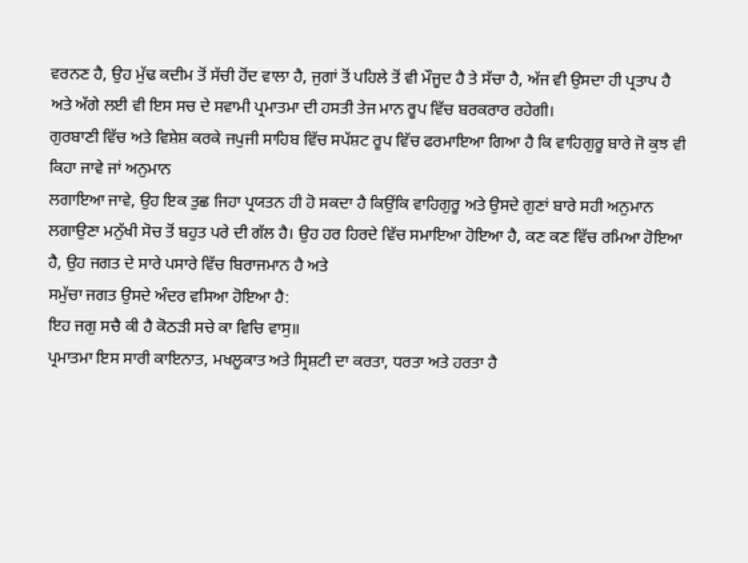ਵਰਨਣ ਹੈ, ਉਹ ਮੁੱਢ ਕਦੀਮ ਤੋਂ ਸੱਚੀ ਹੋਂਦ ਵਾਲਾ ਹੈ, ਜੁਗਾਂ ਤੋਂ ਪਹਿਲੇ ਤੋਂ ਵੀ ਮੌਜੂਦ ਹੈ ਤੇ ਸੱਚਾ ਹੈ, ਅੱਜ ਵੀ ਉਸਦਾ ਹੀ ਪ੍ਰਤਾਪ ਹੈ ਅਤੇ ਅੱਗੇ ਲਈ ਵੀ ਇਸ ਸਚ ਦੇ ਸਵਾਮੀ ਪ੍ਰਮਾਤਮਾ ਦੀ ਹਸਤੀ ਤੇਜ ਮਾਨ ਰੂਪ ਵਿੱਚ ਬਰਕਰਾਰ ਰਹੇਗੀ।
ਗੁਰਬਾਣੀ ਵਿੱਚ ਅਤੇ ਵਿਸ਼ੇਸ਼ ਕਰਕੇ ਜਪੁਜੀ ਸਾਹਿਬ ਵਿੱਚ ਸਪੱਸ਼ਟ ਰੂਪ ਵਿੱਚ ਫਰਮਾਇਆ ਗਿਆ ਹੈ ਕਿ ਵਾਹਿਗੁਰੂ ਬਾਰੇ ਜੋ ਕੁਝ ਵੀ ਕਿਹਾ ਜਾਵੇ ਜਾਂ ਅਨੁਮਾਨ
ਲਗਾਇਆ ਜਾਵੇ, ਉਹ ਇਕ ਤੁਛ ਜਿਹਾ ਪ੍ਰਯਤਨ ਹੀ ਹੋ ਸਕਦਾ ਹੈ ਕਿਉਂਕਿ ਵਾਹਿਗੁਰੂ ਅਤੇ ਉਸਦੇ ਗੁਣਾਂ ਬਾਰੇ ਸਹੀ ਅਨੁਮਾਨ ਲਗਾਉਣਾ ਮਨੁੱਖੀ ਸੋਚ ਤੋਂ ਬਹੁਤ ਪਰੇ ਦੀ ਗੱਲ ਹੈ। ਉਹ ਹਰ ਹਿਰਦੇ ਵਿੱਚ ਸਮਾਇਆ ਹੋਇਆ ਹੈ, ਕਣ ਕਣ ਵਿੱਚ ਰਮਿਆ ਹੋਇਆ ਹੈ, ਉਹ ਜਗਤ ਦੇ ਸਾਰੇ ਪਸਾਰੇ ਵਿੱਚ ਬਿਰਾਜਮਾਨ ਹੈ ਅਤੇ
ਸਮੁੱਚਾ ਜਗਤ ਉਸਦੇ ਅੰਦਰ ਵਸਿਆ ਹੋਇਆ ਹੈ:
ਇਹ ਜਗੁ ਸਚੈ ਕੀ ਹੈ ਕੋਠੜੀ ਸਚੇ ਕਾ ਵਿਚਿ ਵਾਸੁ॥
ਪ੍ਰਮਾਤਮਾ ਇਸ ਸਾਰੀ ਕਾਇਨਾਤ, ਮਖਲੂਕਾਤ ਅਤੇ ਸ੍ਰਿਸ਼ਟੀ ਦਾ ਕਰਤਾ, ਧਰਤਾ ਅਤੇ ਹਰਤਾ ਹੈ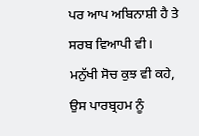ਪਰ ਆਪ ਅਬਿਨਾਸ਼ੀ ਹੈ ਤੇ ਸਰਬ ਵਿਆਪੀ ਵੀ। ਮਨੁੱਖੀ ਸੋਚ ਕੁਝ ਵੀ ਕਹੇ, ਉਸ ਪਾਰਬ੍ਰਹਮ ਨੂੰ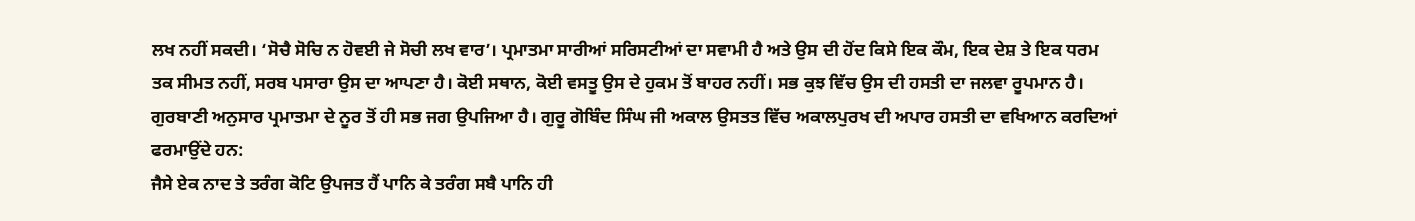ਲਖ ਨਹੀਂ ਸਕਦੀ। ‘ਸੋਚੈ ਸੋਚਿ ਨ ਹੋਵਈ ਜੇ ਸੋਚੀ ਲਖ ਵਾਰ’। ਪ੍ਰਮਾਤਮਾ ਸਾਰੀਆਂ ਸਰਿਸਟੀਆਂ ਦਾ ਸਵਾਮੀ ਹੈ ਅਤੇ ਉਸ ਦੀ ਹੋਂਦ ਕਿਸੇ ਇਕ ਕੌਮ, ਇਕ ਦੇਸ਼ ਤੇ ਇਕ ਧਰਮ ਤਕ ਸੀਮਤ ਨਹੀਂ, ਸਰਬ ਪਸਾਰਾ ਉਸ ਦਾ ਆਪਣਾ ਹੈ। ਕੋਈ ਸਥਾਨ, ਕੋਈ ਵਸਤੂ ਉਸ ਦੇ ਹੁਕਮ ਤੋਂ ਬਾਹਰ ਨਹੀਂ। ਸਭ ਕੁਝ ਵਿੱਚ ਉਸ ਦੀ ਹਸਤੀ ਦਾ ਜਲਵਾ ਰੂਪਮਾਨ ਹੈ। ਗੁਰਬਾਣੀ ਅਨੁਸਾਰ ਪ੍ਰਮਾਤਮਾ ਦੇ ਨੂਰ ਤੋਂ ਹੀ ਸਭ ਜਗ ਉਪਜਿਆ ਹੈ। ਗੁਰੂ ਗੋਬਿੰਦ ਸਿੰਘ ਜੀ ਅਕਾਲ ਉਸਤਤ ਵਿੱਚ ਅਕਾਲਪੁਰਖ ਦੀ ਅਪਾਰ ਹਸਤੀ ਦਾ ਵਖਿਆਨ ਕਰਦਿਆਂ ਫਰਮਾਉਂਦੇ ਹਨ:
ਜੈਸੇ ਏਕ ਨਾਦ ਤੇ ਤਰੰਗ ਕੋਟਿ ਉਪਜਤ ਹੈਂ ਪਾਨਿ ਕੇ ਤਰੰਗ ਸਬੈ ਪਾਨਿ ਹੀ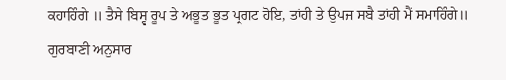ਕਹਾਹਿੰਗੇ ॥ ਤੈਸੇ ਬਿਸ੍ਵ ਰੂਪ ਤੇ ਅਭੂਤ ਭੂਤ ਪ੍ਰਗਟ ਹੋਇ, ਤਾਂਹੀ ਤੇ ਉਪਜ ਸਬੈ ਤਾਂਹੀ ਮੈਂ ਸਮਾਹਿੰਗੇ॥
ਗੁਰਬਾਣੀ ਅਨੁਸਾਰ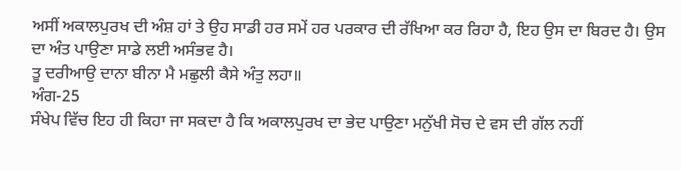ਅਸੀਂ ਅਕਾਲਪੁਰਖ ਦੀ ਅੰਸ਼ ਹਾਂ ਤੇ ਉਹ ਸਾਡੀ ਹਰ ਸਮੇਂ ਹਰ ਪਰਕਾਰ ਦੀ ਰੱਖਿਆ ਕਰ ਰਿਹਾ ਹੈ, ਇਹ ਉਸ ਦਾ ਬਿਰਦ ਹੈ। ਉਸ ਦਾ ਅੰਤ ਪਾਉਣਾ ਸਾਡੇ ਲਈ ਅਸੰਭਵ ਹੈ।
ਤੂ ਦਰੀਆਉ ਦਾਨਾ ਬੀਨਾ ਮੈ ਮਛੁਲੀ ਕੈਸੇ ਅੰਤੁ ਲਹਾ॥
ਅੰਗ-25
ਸੰਖੇਪ ਵਿੱਚ ਇਹ ਹੀ ਕਿਹਾ ਜਾ ਸਕਦਾ ਹੈ ਕਿ ਅਕਾਲਪੁਰਖ ਦਾ ਭੇਦ ਪਾਉਣਾ ਮਨੁੱਖੀ ਸੋਚ ਦੇ ਵਸ ਦੀ ਗੱਲ ਨਹੀਂ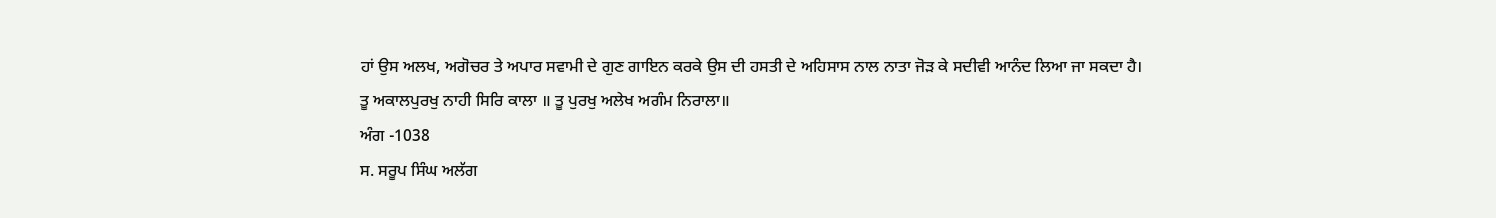ਹਾਂ ਉਸ ਅਲਖ, ਅਗੋਚਰ ਤੇ ਅਪਾਰ ਸਵਾਮੀ ਦੇ ਗੁਣ ਗਾਇਨ ਕਰਕੇ ਉਸ ਦੀ ਹਸਤੀ ਦੇ ਅਹਿਸਾਸ ਨਾਲ ਨਾਤਾ ਜੋੜ ਕੇ ਸਦੀਵੀ ਆਨੰਦ ਲਿਆ ਜਾ ਸਕਦਾ ਹੈ।
ਤੂ ਅਕਾਲਪੁਰਖੁ ਨਾਹੀ ਸਿਰਿ ਕਾਲਾ ॥ ਤੂ ਪੁਰਖੁ ਅਲੇਖ ਅਗੰਮ ਨਿਰਾਲਾ॥
ਅੰਗ -1038
ਸ. ਸਰੂਪ ਸਿੰਘ ਅਲੱਗ